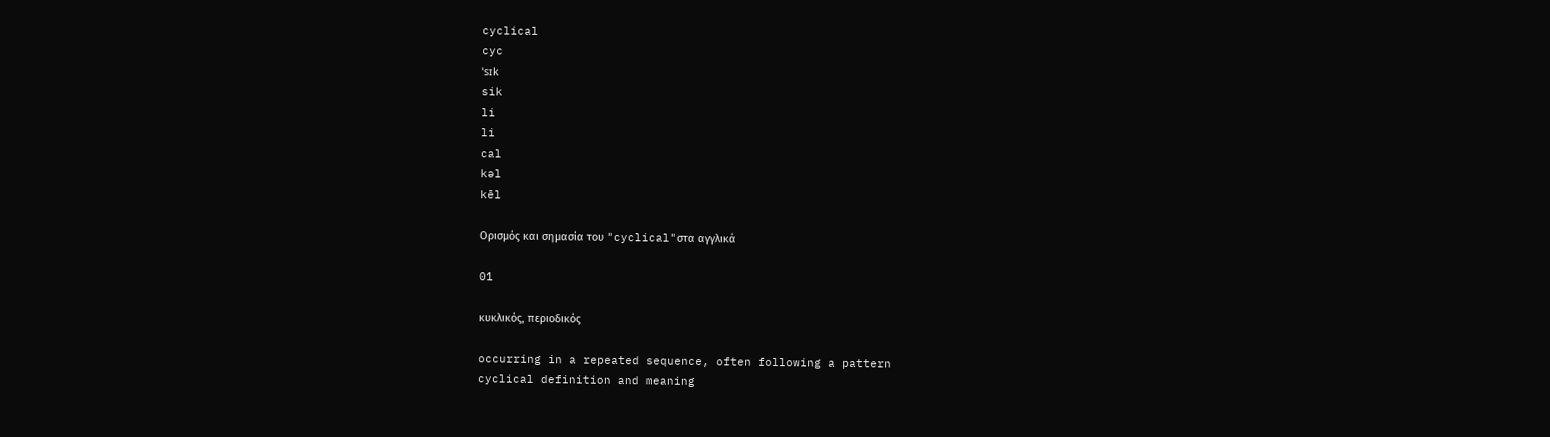cyclical
cyc
ˈsɪk
sik
li
li
cal
kəl
kēl

Ορισμός και σημασία του "cyclical"στα αγγλικά

01

κυκλικός, περιοδικός

occurring in a repeated sequence, often following a pattern
cyclical definition and meaning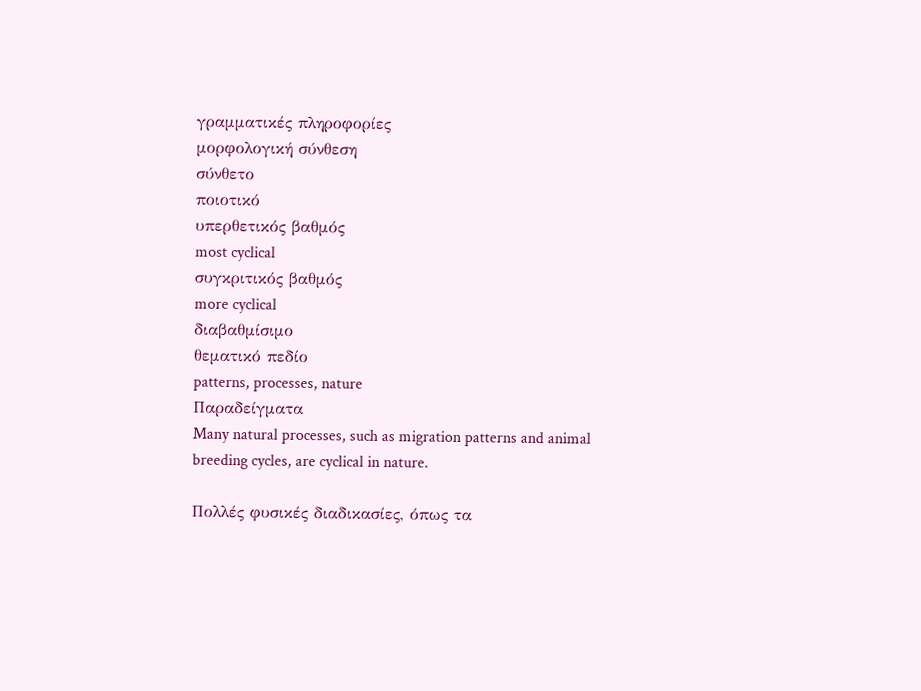γραμματικές πληροφορίες
μορφολογική σύνθεση
σύνθετο
ποιοτικό
υπερθετικός βαθμός
most cyclical
συγκριτικός βαθμός
more cyclical
διαβαθμίσιμο
θεματικό πεδίο
patterns, processes, nature
Παραδείγματα
Many natural processes, such as migration patterns and animal breeding cycles, are cyclical in nature.

Πολλές φυσικές διαδικασίες, όπως τα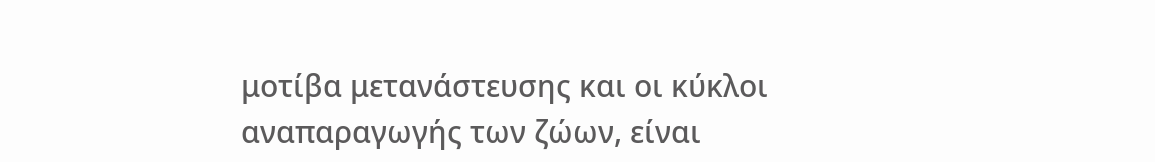μοτίβα μετανάστευσης και οι κύκλοι αναπαραγωγής των ζώων, είναι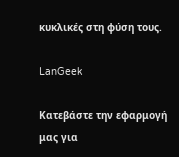κυκλικές στη φύση τους.

LanGeek

Κατεβάστε την εφαρμογή μας για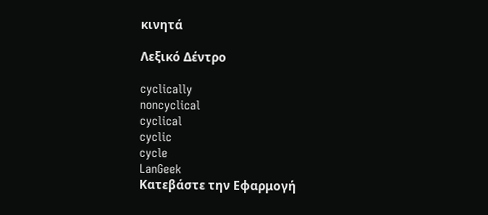κινητά

Λεξικό Δέντρο

cyclically
noncyclical
cyclical
cyclic
cycle
LanGeek
Κατεβάστε την Εφαρμογή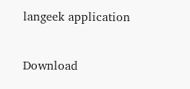langeek application

Download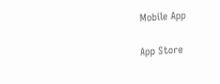Mobile App

App Store